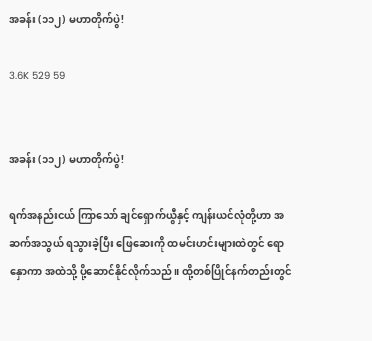အခန်း (၁၁၂) မဟာတိုက်ပွဲ!

3.6K 529 59


အခန်း (၁၁၂) မဟာတိုက်ပွဲ!

ရက်အနည်းငယ် ကြာသော် ချင်ရှောက်ယွီနှင့် ကျန်းယင်လုံတို့ဟာ အဆက်အသွယ် ရသွားခဲ့ပြီး ဖြေဆေးကို ထမင်းဟင်းများထဲတွင် ရောနှောကာ အထဲသို့ ပို့ဆောင်နိုင်လိုက်သည်။ ထို့တစ်ပြိုင်နက်တည်းတွင်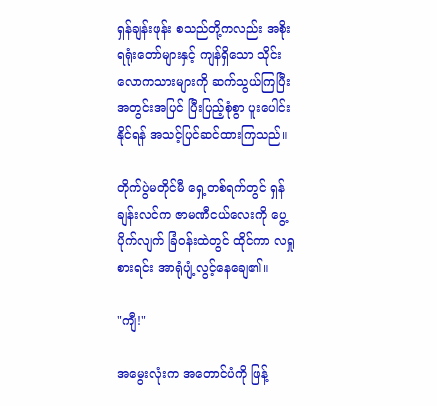ရှန်ချန်းဖုန်း စသည်တို့ကလည်း အစိုးရရုံးတော်များနှင့် ကျန်ရှိသော သိုင်းလောကသားများကို ဆက်သွယ်ကြပြီး အတွင်းအပြင် ပြီးပြည့်စုံစွာ ပူးပေါင်းနိုင်ရန် အသင့်ပြင်ဆင်ထားကြသည်။

တိုက်ပွဲမတိုင်မီ ရှေ့တစ်ရက်တွင် ရှန်ချန်းလင်က ဇာမဏီငယ်လေးကို ပွေ့ပိုက်လျက် ခြံဝန်းထဲတွင် ထိုင်ကာ လရှုစားရင်း အာရုံပျံ့လွင့်နေချေ၏။

"ကျီ!"

အမွေးလုံးက အတောင်ပံကို ဖြန့်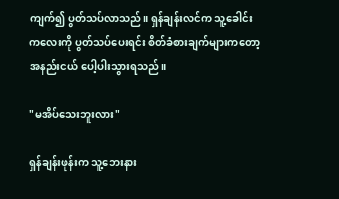ကျက်၍ ပွတ်သပ်လာသည်။ ရှန်ချန်းလင်က သူ့ခေါင်းကလေးကို ပွတ်သပ်ပေးရင်း စိတ်ခံစားချက်များကတော့ အနည်းငယ် ပေါ့ပါးသွားရသည်။

"မအိပ်သေးဘူးလား"

ရှန်ချန်းဖုန်းက သူ့ဘေးနား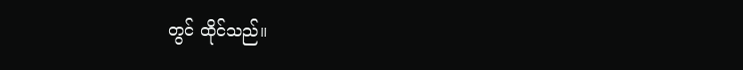တွင် ထိုင်သည်။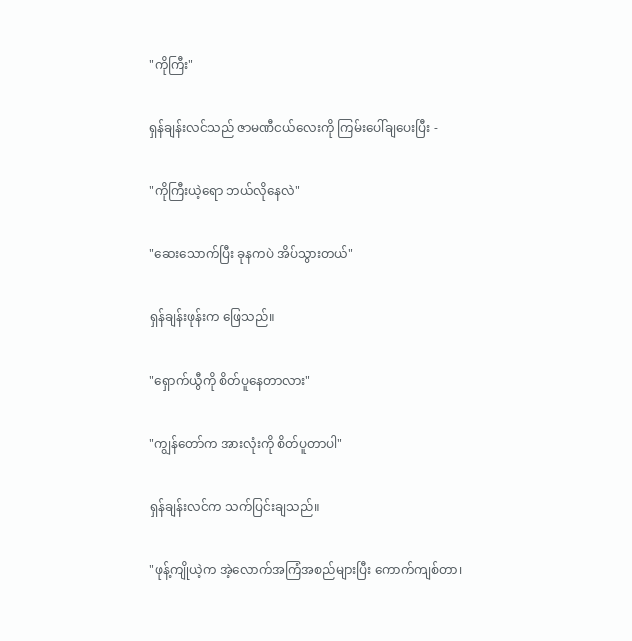"ကိုကြီး"

ရှန်ချန်းလင်သည် ဇာမဏီငယ်လေးကို ကြမ်းပေါ်ချပေးပြီး -

"ကိုကြီးယဲ့ရော ဘယ်လိုနေလဲ"

"ဆေးသောက်ပြီး ခုနကပဲ အိပ်သွားတယ်"

ရှန်ချန်းဖုန်းက ဖြေသည်။

"ရှောက်ယွီကို စိတ်ပူနေတာလား"

"ကျွန်တော်က အားလုံးကို စိတ်ပူတာပါ"

ရှန်ချန်းလင်က သက်ပြင်းချသည်။

"ဖုန့်ကျိုယဲ့က အဲ့လောက်အကြံအစည်များပြီး ကောက်ကျစ်တာ၊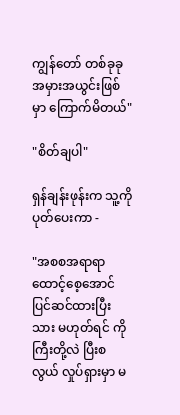ကျွန်တော် တစ်ခုခု အမှားအယွင်းဖြစ်မှာ ကြောက်မိတယ်"

"စိတ်ချပါ"

ရှန်ချန်းဖုန်းက သူ့ကို ပုတ်ပေးကာ -

"အစစအရာရာ ထောင့်စေ့အောင် ပြင်ဆင်ထားပြီးသား မဟုတ်ရင် ကိုကြီးတို့လဲ ပြီးစလွယ် လှုပ်ရှားမှာ မ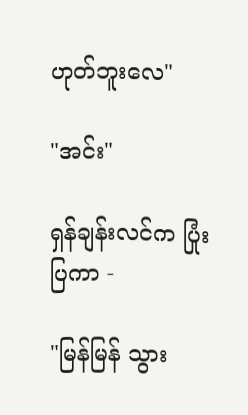ဟုတ်ဘူးလေ"

"အင်း"

ရှန်ချန်းလင်က ပြုံးပြကာ -

"မြန်မြန် သွား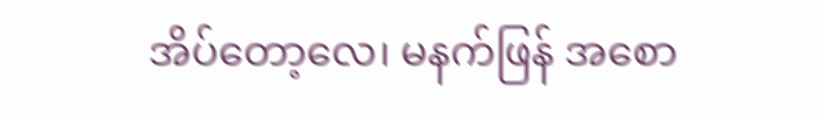အိပ်တော့လေ၊ မနက်ဖြန် အစော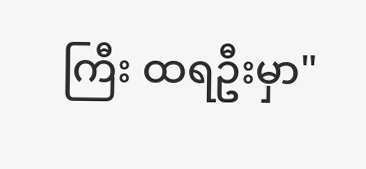ကြီး ထရဦးမှာ"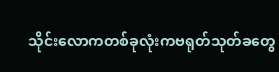သိုင်းလောကတစ်ခုလုံးကဗရုတ်သုတ်ခတွေ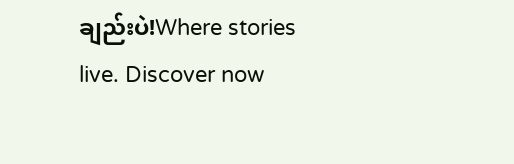ချည်းပဲ!Where stories live. Discover now